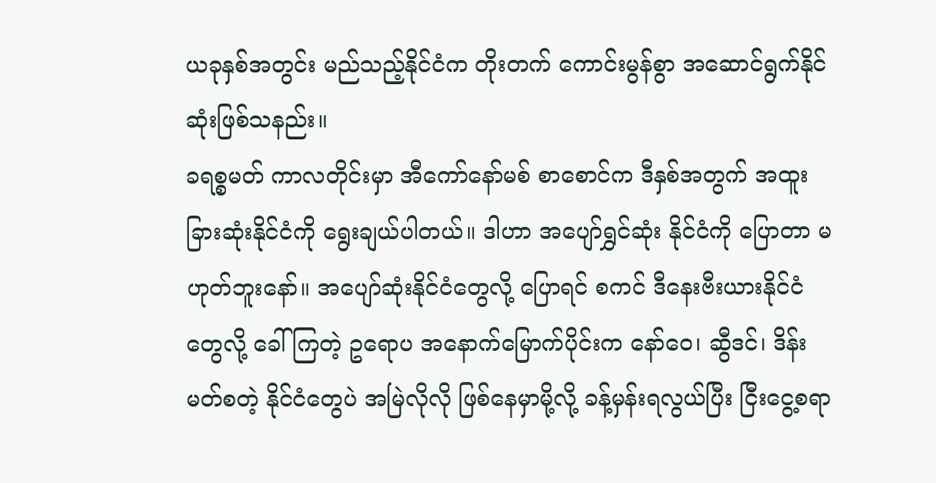ယခုနှစ်အတွင်း မည်သည့်နိုင်ငံက တိုးတက် ကောင်းမွန်စွာ အဆောင်ရွက်နိုင်ဆုံးဖြစ်သနည်း။
ခရစ္စမတ် ကာလတိုင်းမှာ အီကော်နော်မစ် စာစောင်က ဒီနှစ်အတွက် အထူးခြားဆုံးနိုင်ငံကို ရွေးချယ်ပါတယ်။ ဒါဟာ အပျော်ရွှင်ဆုံး နိုင်ငံကို ပြောတာ မဟုတ်ဘူးနော်။ အပျော်ဆုံးနိုင်ငံတွေလို့ ပြောရင် စကင် ဒီနေးဗီးယားနိုင်ငံတွေလို့ ခေါ် ကြတဲ့ ဥရောပ အနောက်မြောက်ပိုင်းက နော်ဝေ၊ ဆွီဒင်၊ ဒိန်းမတ်စတဲ့ နိုင်ငံတွေပဲ အမြဲလိုလို ဖြစ်နေမှာမို့လို့ ခန့်မှန်းရလွယ်ပြီး ငြီးငွေ့စရာ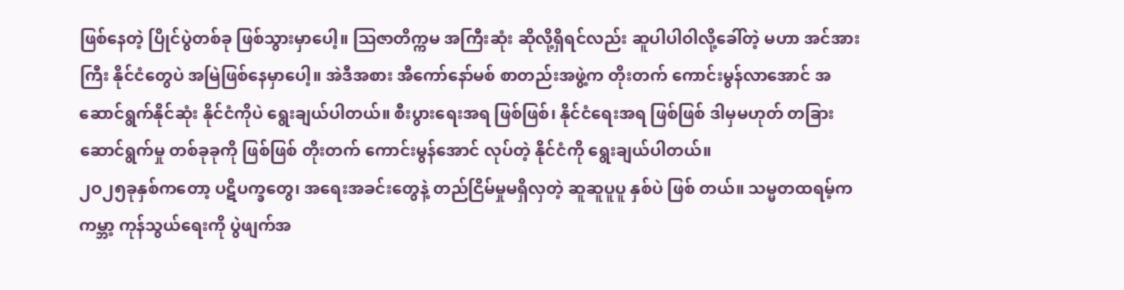ဖြစ်နေတဲ့ ပြိုင်ပွဲတစ်ခု ဖြစ်သွားမှာပေါ့။ ဩဇာတိက္ကမ အကြီးဆုံး ဆိုလို့ရှိရင်လည်း ဆူပါပါဝါလို့ခေါ်တဲ့ မဟာ အင်အားကြီး နိုင်ငံတွေပဲ အမြဲဖြစ်နေမှာပေါ့။ အဲဒီအစား အီကော်နော်မစ် စာတည်းအဖွဲ့က တိုးတက် ကောင်းမွန်လာအောင် အဆောင်ရွက်နိုင်ဆုံး နိုင်ငံကိုပဲ ရွေးချယ်ပါတယ်။ စီးပွားရေးအရ ဖြစ်ဖြစ်၊ နိုင်ငံရေးအရ ဖြစ်ဖြစ် ဒါမှမဟုတ် တခြား ဆောင်ရွက်မှု တစ်ခုခုကို ဖြစ်ဖြစ် တိုးတက် ကောင်းမွန်အောင် လုပ်တဲ့ နိုင်ငံကို ရွေးချယ်ပါတယ်။
၂ဝ၂၅ခုနှစ်ကတော့ ပဋိပက္ခတွေ၊ အရေးအခင်းတွေနဲ့ တည်ငြိမ်မှုမရှိလှတဲ့ ဆူဆူပူပူ နှစ်ပဲ ဖြစ် တယ်။ သမ္မတထရမ့်က ကမ္ဘာ့ ကုန်သွယ်ရေးကို ပွဲဖျက်အ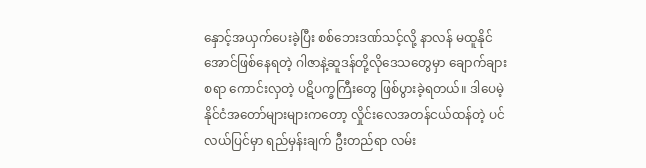နှောင့်အယှက်ပေးခဲ့ပြီး စစ်ဘေးဒဏ်သင့်လို့ နာလန် မထူနိုင်အောင်ဖြစ်နေရတဲ့ ဂါဇာနဲ့ဆူဒန်တို့လိုဒေသတွေမှာ ချောက်ချားစရာ ကောင်းလှတဲ့ ပဋိပက္ခကြီးတွေ ဖြစ်ပွားခဲ့ရတယ်။ ဒါပေမဲ့ နိုင်ငံအတော်များများကတော့ လှိုင်းလေအတန်ငယ်ထန်တဲ့ ပင်လယ်ပြင်မှာ ရည်မှန်းချက် ဦးတည်ရာ လမ်း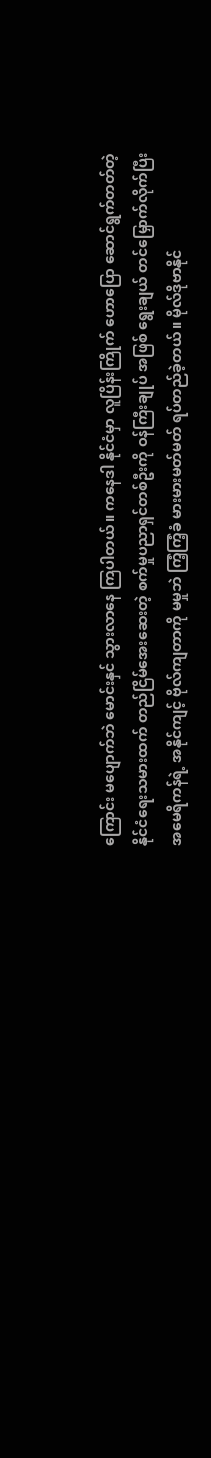ကြောင်း မပျောက်ဘဲ မောင်းနှင် သွားလာနေ ကြပါတယ်။ ကနေဒါ နိုင်ငံမှာ လူပြိန်းကြိုက် ဟောပြော ဆောင်ရွက်တတ်တဲ့ နိုင်ငံရေးသမားထက် တည်ငြိမ်အေးဆေးတဲ့ စက်မှုပညာရှင်တစ်ဦးကို ဝန်ကြီးချုပ် အဖြစ် ရွေးချယ် တင်မြှောက်လိုက်ပြီး အမေရိကန်ရဲ့ အနိုင်ကျင့် ဗိုလ်ကျတာကို မမှုဘဲ ကြံ့ကြံ့ခံ မားမားမတ်မတ် ရပ်တည်ခဲ့တယ်။ မိုလ်ဒိုဗာနိုင်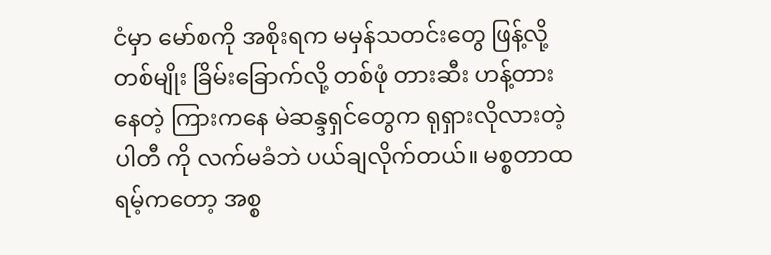ငံမှာ မော်စကို အစိုးရက မမှန်သတင်းတွေ ဖြန့်လို့ တစ်မျိုး ခြိမ်းခြောက်လို့ တစ်ဖုံ တားဆီး ဟန့်တားနေတဲ့ ကြားကနေ မဲဆန္ဒရှင်တွေက ရုရှားလိုလားတဲ့ပါတီ ကို လက်မခံဘဲ ပယ်ချလိုက်တယ်။ မစ္စတာထရမ့်ကတော့ အစ္စ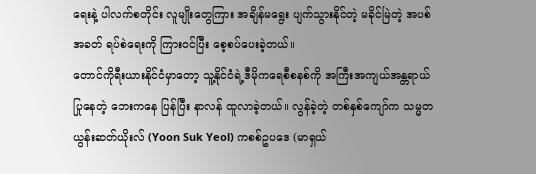ရေးနဲ့ ပါလက်စတိုင်း လူမျိုးတွေကြား အချိန်မရွေး ပျက်သွားနိုင်တဲ့ မခိုင်မြဲတဲ့ အပစ်အခတ် ရပ်စဲရေးကို ကြားဝင်ပြီး စေ့စပ်ပေးခဲ့တယ်။
တောင်ကိုရီးယားနိုင်ငံမှာတော့ သူ့နိုင်ငံရဲ့ဒီမိုကရေစီစနစ်ကို အကြီးအကျယ်အန္တရာယ်ပြုနေတဲ့ ဘေးကနေ ပြန်ပြီး နာလန် ထူလာခဲ့တယ်။ လွန်ခဲ့တဲ့ တစ်နှစ်ကျော်က သမ္မတ ယွန်းဆတ်ယိုးလ် (Yoon Suk Yeol) ကစစ်ဥပဒေ (မာရှယ်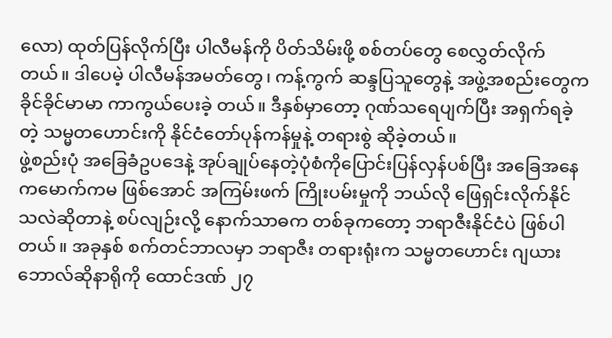လော) ထုတ်ပြန်လိုက်ပြီး ပါလီမန်ကို ပိတ်သိမ်းဖို့ စစ်တပ်တွေ စေလွှတ်လိုက်တယ်။ ဒါပေမဲ့ ပါလီမန်အမတ်တွေ၊ ကန့်ကွက် ဆန္ဒပြသူတွေနဲ့ အဖွဲ့အစည်းတွေက ခိုင်ခိုင်မာမာ ကာကွယ်ပေးခဲ့ တယ်။ ဒီနှစ်မှာတော့ ဂုဏ်သရေပျက်ပြီး အရှက်ရခဲ့တဲ့ သမ္မတဟောင်းကို နိုင်ငံတော်ပုန်ကန်မှုနဲ့ တရားစွဲ ဆိုခဲ့တယ်။
ဖွဲ့စည်းပုံ အခြေခံဥပဒေနဲ့ အုပ်ချုပ်နေတဲ့ပုံစံကိုပြောင်းပြန်လှန်ပစ်ပြီး အခြေအနေ ကမောက်ကမ ဖြစ်အောင် အကြမ်းဖက် ကြိုးပမ်းမှုကို ဘယ်လို ဖြေရှင်းလိုက်နိုင်သလဲဆိုတာနဲ့ စပ်လျဉ်းလို့ နောက်သာဓက တစ်ခုကတော့ ဘရာဇီးနိုင်ငံပဲ ဖြစ်ပါတယ်။ အခုနှစ် စက်တင်ဘာလမှာ ဘရာဇီး တရားရုံးက သမ္မတဟောင်း ဂျယားဘောလ်ဆိုနာရိုကို ထောင်ဒဏ် ၂၇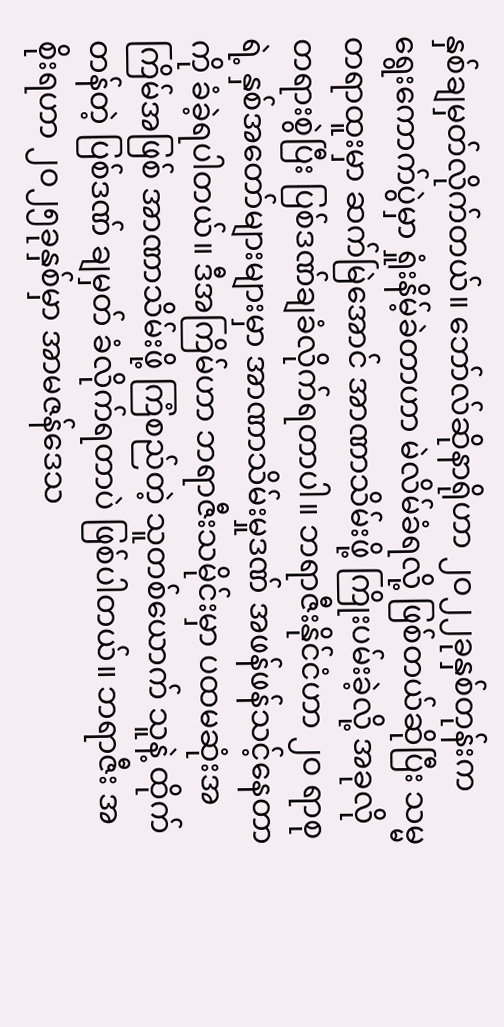နှစ်ချမှတ်လိုက်တယ်။ ဘော်လ်ဆိုနာရိုဟာ ၂ဝ၂၂ခုနှစ်တုန်းက ရွေးကောက်ပွဲမှာ ရှုံးနိမ့်ခဲတာဟာ မဲလိမ်ခံရလို့ ဖြစ်တယ်ဆိုပြီး သမ္မတရာထူးမှာ ဆက်မြဲအောင် အာဏာသိမ်းဖို့ ကြိုးပမ်းခဲ့လို့ အခုလို တရားစွဲပြီး ပြစ်ဒဏ်ချခံလိုက်ရတာပါ။ ဘရာဇီးနိုင်ငံဟာ ၂ဝ ရာစုရဲ့ နှစ်အတော်များများမှာ အာဏာသိမ်းမှုဒဏ် အဖန်ဖန်သင့်နေတာကို ခံခဲ့ရပါတယ်။ ဒီအကြိမ်ဟာ ဘရာဇီးသမိုင်းမှာ ပထမဆုံးအကြိမ်အဖြစ် အာဏာသိမ်းဖို့ ကြံစည်တဲ့ သူတစ်ယောက် သူနဲ့ ထိုက်တန်တဲ့ ပြစ်ဒဏ် ချမှတ် ခံလိုက်ရတာပဲ ဖြစ်ပါတယ်။ ဘရာဇီး အစိုးရဟာ ၂ဝ၂၅ခုနှစ်မှာ အာမဇန်ဒေသ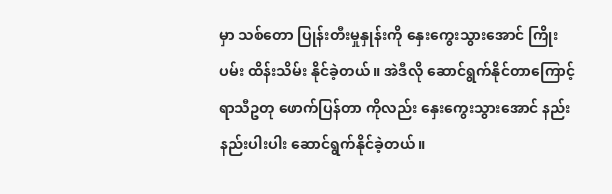မှာ သစ်တော ပြုန်းတီးမှုနှုန်းကို နှေးကွေးသွားအောင် ကြိုးပမ်း ထိန်းသိမ်း နိုင်ခဲ့တယ်။ အဲဒီလို ဆောင်ရွက်နိုင်တာကြောင့် ရာသီဥတု ဖောက်ပြန်တာ ကိုလည်း နှေးကွေးသွားအောင် နည်းနည်းပါးပါး ဆောင်ရွက်နိုင်ခဲ့တယ်။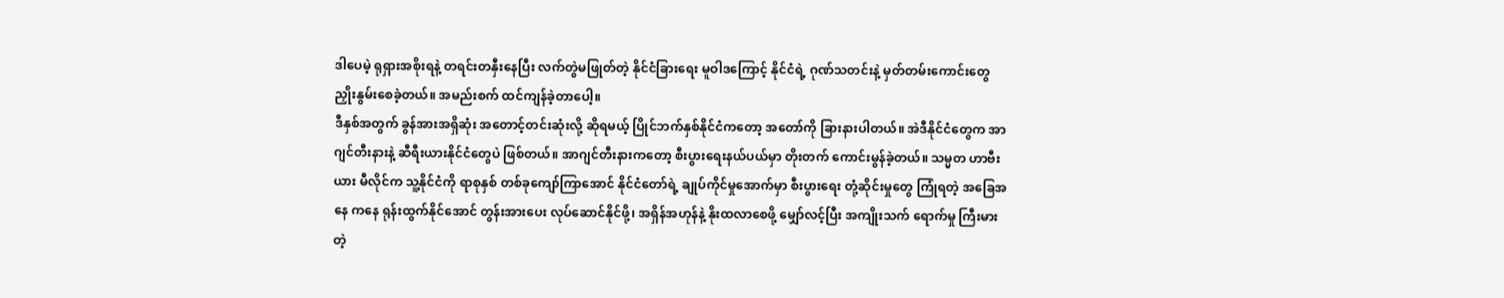ဒါပေမဲ့ ရုရှားအစိုးရနဲ့ တရင်းတနှီးနေပြီး လက်တွဲမဖြုတ်တဲ့ နိုင်ငံခြားရေး မူဝါဒကြောင့် နိုင်ငံရဲ့ ဂုဏ်သတင်းနဲ့ မှတ်တမ်းကောင်းတွေ ညှိုးနွမ်းစေခဲ့တယ်။ အမည်းစက် ထင်ကျန်ခဲ့တာပေါ့။
ဒီနှစ်အတွက် ခွန်အားအရှိဆုံး အတောင့်တင်းဆုံးလို့ ဆိုရမယ့် ပြိုင်ဘက်နှစ်နိုင်ငံကတော့ အတော်ကို ခြားနားပါတယ်။ အဲဒီနိုင်ငံတွေက အာဂျင်တီးနားနဲ့ ဆီရီးယားနိုင်ငံတွေပဲ ဖြစ်တယ်။ အာဂျင်တီးနားကတော့ စီးပွားရေးနယ်ပယ်မှာ တိုးတက် ကောင်းမွန်ခဲ့တယ်။ သမ္မတ ဟာဗီးယား မီလိုင်က သူ့နိုင်ငံကို ရာစုနှစ် တစ်ခုကျော်ကြာအောင် နိုင်ငံတော်ရဲ့ ချုပ်ကိုင်မှုအောက်မှာ စီးပွားရေး တုံ့ဆိုင်းမှုတွေ ကြုံရတဲ့ အခြေအနေ ကနေ ရုန်းထွက်နိုင်အောင် တွန်းအားပေး လုပ်ဆောင်နိုင်ဖို့၊ အရှိန်အဟုန်နဲ့ နိုးထလာစေဖို့ မျှော်လင့်ပြီး အကျိုးသက် ရောက်မှု ကြီးမားတဲ့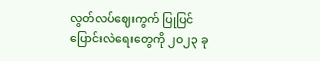လွတ်လပ်ဈေးကွက် ပြုပြင်ပြောင်းလဲရေးတွေကို ၂ဝ၂၃ ခု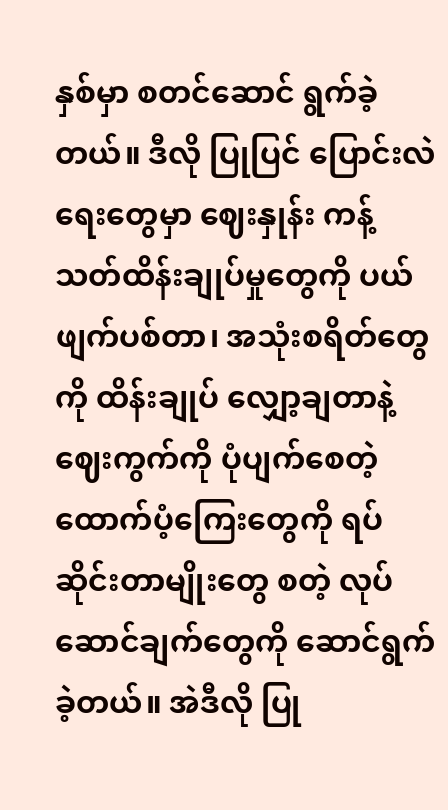နှစ်မှာ စတင်ဆောင် ရွက်ခဲ့တယ်။ ဒီလို ပြုပြင် ပြောင်းလဲရေးတွေမှာ ဈေးနှုန်း ကန့်သတ်ထိန်းချုပ်မှုတွေကို ပယ်ဖျက်ပစ်တာ၊ အသုံးစရိတ်တွေကို ထိန်းချုပ် လျှော့ချတာနဲ့ ဈေးကွက်ကို ပုံပျက်စေတဲ့ ထောက်ပံ့ကြေးတွေကို ရပ်ဆိုင်းတာမျိုးတွေ စတဲ့ လုပ်ဆောင်ချက်တွေကို ဆောင်ရွက်ခဲ့တယ်။ အဲဒီလို ပြု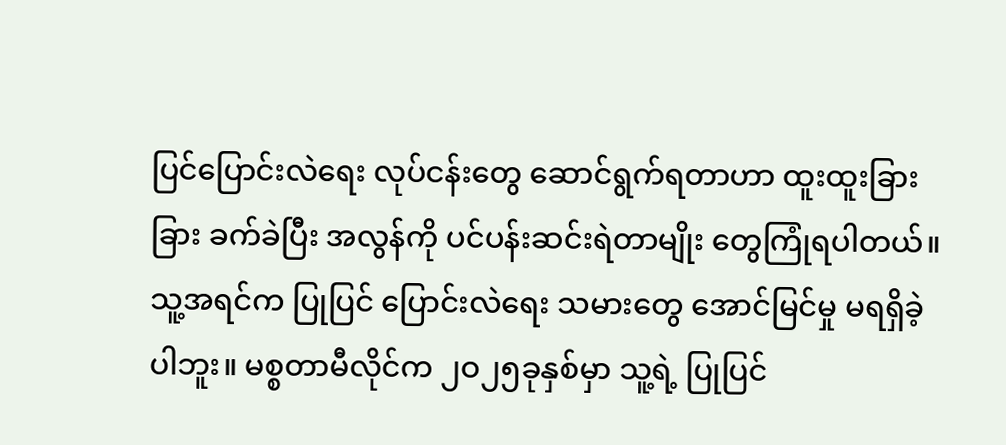ပြင်ပြောင်းလဲရေး လုပ်ငန်းတွေ ဆောင်ရွက်ရတာဟာ ထူးထူးခြားခြား ခက်ခဲပြီး အလွန်ကို ပင်ပန်းဆင်းရဲတာမျိုး တွေကြုံရပါတယ်။ သူ့အရင်က ပြုပြင် ပြောင်းလဲရေး သမားတွေ အောင်မြင်မှု မရရှိခဲ့ပါဘူး။ မစ္စတာမီလိုင်က ၂ဝ၂၅ခုနှစ်မှာ သူ့ရဲ့ ပြုပြင်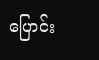ပြောင်း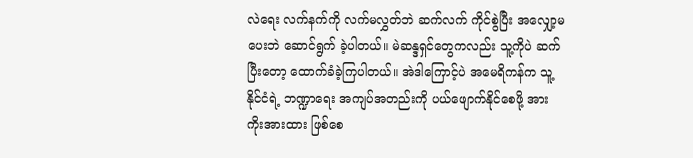လဲရေး လက်နက်ကို လက်မလွှတ်ဘဲ ဆက်လက် ကိုင်စွဲပြီး အလျှော့မပေးဘဲ ဆောင်ရွက် ခဲ့ပါတယ်။ မဲဆန္ဒရှင်တွေကလည်း သူ့ကိုပဲ ဆက်ပြီးတော့ ထောက်ခံခဲ့ကြပါတယ်။ အဲဒါကြောင့်ပဲ အမေရိကန်က သူ့နိုင်ငံရဲ့ ဘဏ္ဍာရေး အကျပ်အတည်းကို ပယ်ဖျောက်နိုင်စေဖို့ အားကိုးအားထား ဖြစ်စေ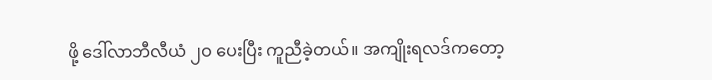ဖို့ ဒေါ်လာဘီလီယံ ၂ဝ ပေးပြီး ကူညီခဲ့တယ်။ အကျိုးရလဒ်ကတော့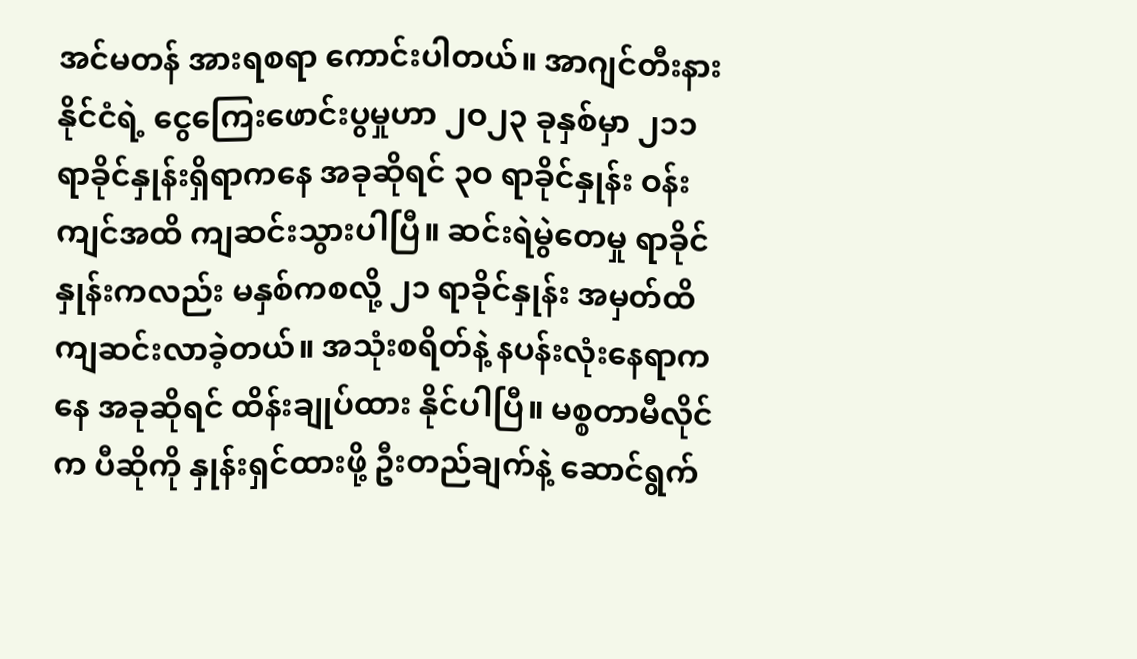အင်မတန် အားရစရာ ကောင်းပါတယ်။ အာဂျင်တီးနားနိုင်ငံရဲ့ ငွေကြေးဖောင်းပွမှုဟာ ၂ဝ၂၃ ခုနှစ်မှာ ၂၁၁ ရာခိုင်နှုန်းရှိရာကနေ အခုဆိုရင် ၃ဝ ရာခိုင်နှုန်း ဝန်းကျင်အထိ ကျဆင်းသွားပါပြီ။ ဆင်းရဲမွဲတေမှု ရာခိုင်နှုန်းကလည်း မနှစ်ကစလို့ ၂၁ ရာခိုင်နှုန်း အမှတ်ထိ ကျဆင်းလာခဲ့တယ်။ အသုံးစရိတ်နဲ့ နပန်းလုံးနေရာကနေ အခုဆိုရင် ထိန်းချုပ်ထား နိုင်ပါပြီ။ မစ္စတာမီလိုင်က ပီဆိုကို နှုန်းရှင်ထားဖို့ ဦးတည်ချက်နဲ့ ဆောင်ရွက်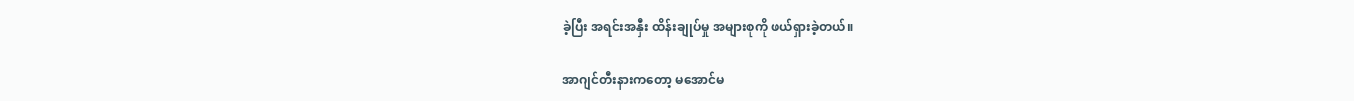ခဲ့ပြီး အရင်းအနှီး ထိန်းချုပ်မှု အများစုကို ဖယ်ရှားခဲ့တယ်။

အာဂျင်တီးနားကတော့ မအောင်မ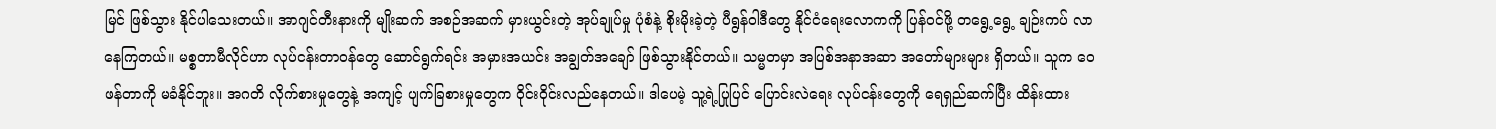မြင် ဖြစ်သွား နိုင်ပါသေးတယ်။ အာဂျင်တီးနားကို မျိုးဆက် အစဉ်အဆက် မှားယွင်းတဲ့ အုပ်ချုပ်မှု ပုံစံနဲ့ စိုးမိုးခဲ့တဲ့ ပီရွန်ဝါဒီတွေ နိုင်ငံရေးလောကကို ပြန်ဝင်ဖို့ တရွေ့ရွေ့ ချဉ်းကပ် လာနေကြတယ်။ မစ္စတာမီလိုင်ဟာ လုပ်ငန်းတာဝန်တွေ ဆောင်ရွက်ရင်း အမှားအယင်း အချွတ်အချော် ဖြစ်သွားနိုင်တယ်။ သမ္မတမှာ အပြစ်အနာအဆာ အတော်များများ ရှိတယ်။ သူက ဝေဖန်တာကို မခံနိုင်ဘူး။ အဂတိ လိုက်စားမှုတွေနဲ့ အကျင့် ပျက်ခြစားမှုတွေက ဝိုင်းဝိုင်းလည်နေတယ်။ ဒါပေမဲ့ သူ့ရဲ့ပြုပြင် ပြောင်းလဲရေး လုပ်ငန်းတွေကို ရေရှည်ဆက်ပြီး ထိန်းထား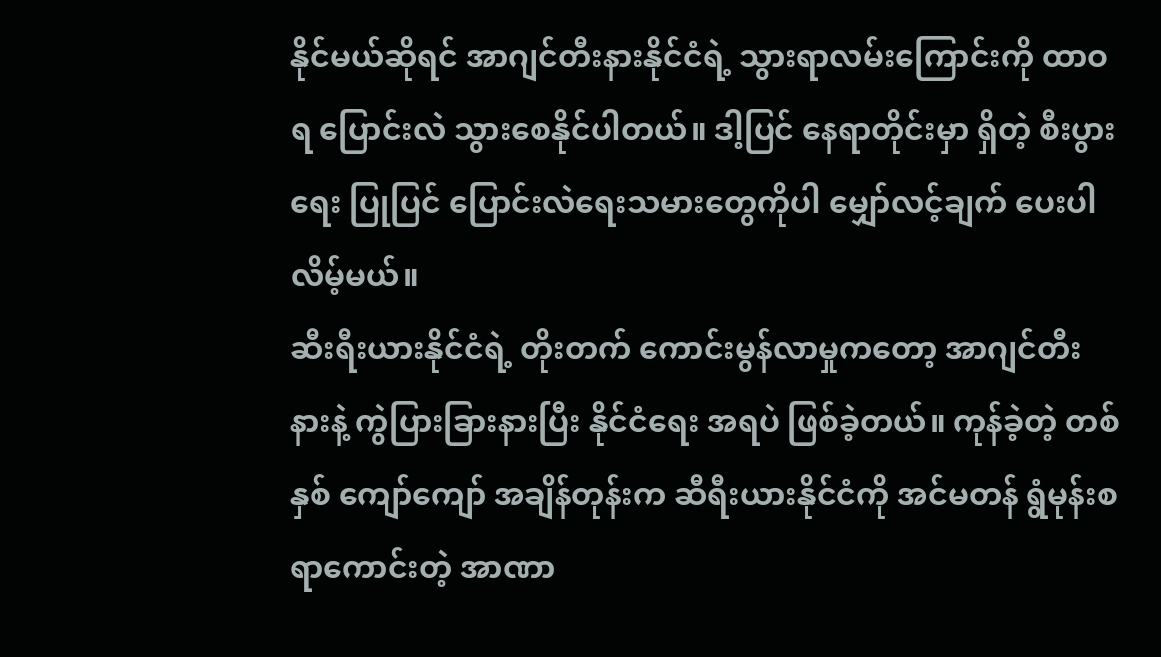နိုင်မယ်ဆိုရင် အာဂျင်တီးနားနိုင်ငံရဲ့ သွားရာလမ်းကြောင်းကို ထာဝရ ပြောင်းလဲ သွားစေနိုင်ပါတယ်။ ဒါ့ပြင် နေရာတိုင်းမှာ ရှိတဲ့ စီးပွားရေး ပြုပြင် ပြောင်းလဲရေးသမားတွေကိုပါ မျှော်လင့်ချက် ပေးပါလိမ့်မယ်။
ဆီးရီးယားနိုင်ငံရဲ့ တိုးတက် ကောင်းမွန်လာမှုကတော့ အာဂျင်တီးနားနဲ့ ကွဲပြားခြားနားပြီး နိုင်ငံရေး အရပဲ ဖြစ်ခဲ့တယ်။ ကုန်ခဲ့တဲ့ တစ်နှစ် ကျော်ကျော် အချိန်တုန်းက ဆီရီးယားနိုင်ငံကို အင်မတန် ရွံမုန်းစရာကောင်းတဲ့ အာဏာ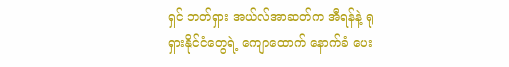ရှင် ဘတ်ရှား အယ်လ်အာဆတ်က အီရန်နဲ့ ရုရှားနိုင်ငံတွေရဲ့ ကျောထောက် နောက်ခံ ပေး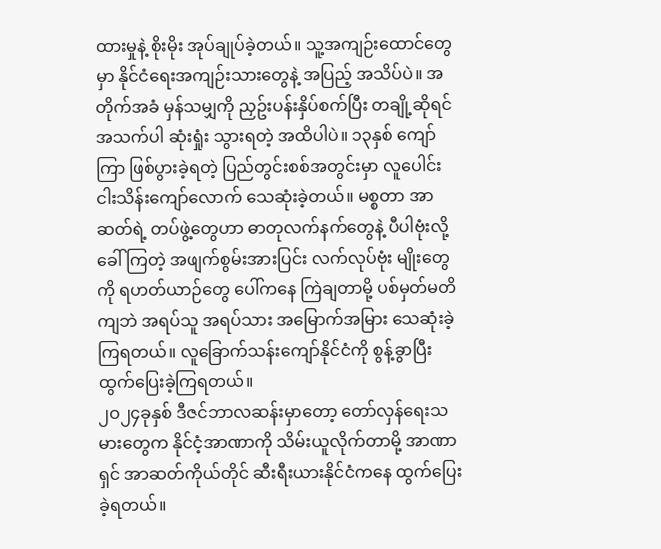ထားမှုနဲ့ စိုးမိုး အုပ်ချုပ်ခဲ့တယ်။ သူ့အကျဉ်းထောင်တွေမှာ နိုင်ငံရေးအကျဉ်းသားတွေနဲ့ အပြည့် အသိပ်ပဲ။ အတိုက်အခံ မှန်သမျှကို ညှဥ်းပန်းနှိပ်စက်ပြီး တချို့ဆိုရင် အသက်ပါ ဆုံးရှုံး သွားရတဲ့ အထိပါပဲ။ ၁၃နှစ် ကျော်ကြာ ဖြစ်ပွားခဲ့ရတဲ့ ပြည်တွင်းစစ်အတွင်းမှာ လူပေါင်း ငါးသိန်းကျော်လောက် သေဆုံးခဲ့တယ်။ မစ္စတာ အာဆတ်ရဲ့ တပ်ဖွဲ့တွေဟာ ဓာတုလက်နက်တွေနဲ့ ပီပါဗုံးလို့ ခေါ်ကြတဲ့ အဖျက်စွမ်းအားပြင်း လက်လုပ်ဗုံး မျိုးတွေကို ရဟတ်ယာဉ်တွေ ပေါ်ကနေ ကြဲချတာမို့ ပစ်မှတ်မတိကျဘဲ အရပ်သူ အရပ်သား အမြောက်အမြား သေဆုံးခဲ့ကြရတယ်။ လူခြောက်သန်းကျော်နိုင်ငံကို စွန့်ခွာပြီး ထွက်ပြေးခဲ့ကြရတယ်။
၂ဝ၂၄ခုနှစ် ဒီဇင်ဘာလဆန်းမှာတော့ တော်လှန်ရေးသမားတွေက နိုင်ငံ့အာဏာကို သိမ်းယူလိုက်တာမို့ အာဏာရှင် အာဆတ်ကိုယ်တိုင် ဆီးရီးယားနိုင်ငံကနေ ထွက်ပြေးခဲ့ရတယ်။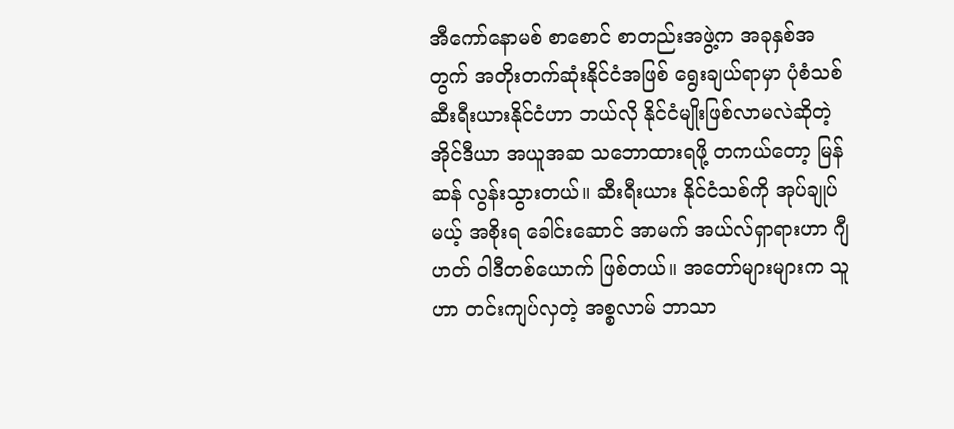အီကော်နောမစ် စာစောင် စာတည်းအဖွဲ့က အခုနှစ်အတွက် အတိုးတက်ဆုံးနိုင်ငံအဖြစ် ရွေးချယ်ရာမှာ ပုံစံသစ် ဆီးရီးယားနိုင်ငံဟာ ဘယ်လို နိုင်ငံမျိုးဖြစ်လာမလဲဆိုတဲ့ အိုင်ဒီယာ အယူအဆ သဘောထားရဖို့ တကယ်တော့ မြန်ဆန် လွန်းသွားတယ်။ ဆီးရီးယား နိုင်ငံသစ်ကို အုပ်ချုပ်မယ့် အစိုးရ ခေါင်းဆောင် အာမက် အယ်လ်ရှာရားဟာ ဂျီဟတ် ဝါဒီတစ်ယောက် ဖြစ်တယ်။ အတော်များများက သူဟာ တင်းကျပ်လှတဲ့ အစ္စလာမ် ဘာသာ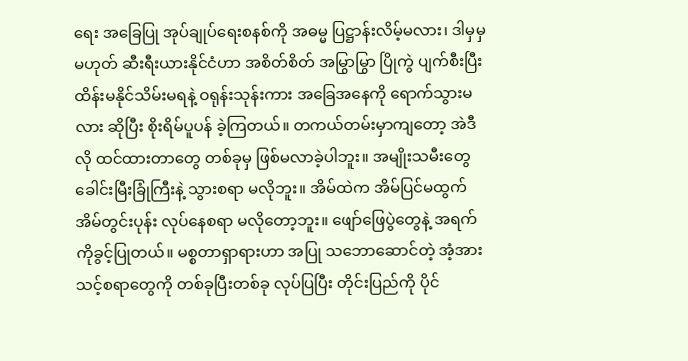ရေး အခြေပြု အုပ်ချုပ်ရေးစနစ်ကို အဓမ္မ ပြဋ္ဌာန်းလိမ့်မလား၊ ဒါမှမှမဟုတ် ဆီးရီးယားနိုင်ငံဟာ အစိတ်စိတ် အမြွာမြွာ ပြိုကွဲ ပျက်စီးပြီး ထိန်းမနိုင်သိမ်းမရနဲ့ ဝရုန်းသုန်းကား အခြေအနေကို ရောက်သွားမလား ဆိုပြီး စိုးရိမ်ပူပန် ခဲ့ကြတယ်။ တကယ်တမ်းမှာကျတော့ အဲဒီလို ထင်ထားတာတွေ တစ်ခုမှ ဖြစ်မလာခဲ့ပါဘူး။ အမျိုးသမီးတွေ ခေါင်းမြီးခြုံကြီးနဲ့ သွားစရာ မလိုဘူး။ အိမ်ထဲက အိမ်ပြင်မထွက် အိမ်တွင်းပုန်း လုပ်နေစရာ မလိုတော့ဘူး။ ဖျော်ဖြေပွဲတွေနဲ့ အရက်ကိုခွင့်ပြုတယ်။ မစ္စတာရှာရားဟာ အပြု သဘောဆောင်တဲ့ အံ့အားသင့်စရာတွေကို တစ်ခုပြီးတစ်ခု လုပ်ပြပြီး တိုင်းပြည်ကို ပိုင်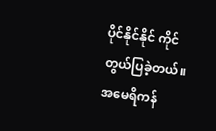ပိုင်နိုင်နိုင် ကိုင်တွယ်ပြခဲ့တယ်။ အမေရိကန်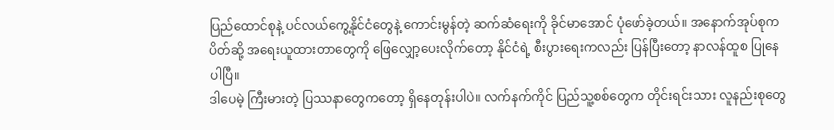ပြည်ထောင်စုနဲ့ ပင်လယ်ကွေ့နိုင်ငံတွေနဲ့ ကောင်းမွန်တဲ့ ဆက်ဆံရေးကို ခိုင်မာအောင် ပုံဖော်ခဲ့တယ်။ အနောက်အုပ်စုက ပိတ်ဆို့ အရေးယူထားတာတွေကို ဖြေလျှော့ပေးလိုက်တော့ နိုင်ငံရဲ့ စီးပွားရေးကလည်း ပြန်ပြီးတော့ နာလန်ထူစ ပြုနေပါပြီ။
ဒါပေမဲ့ ကြီးမားတဲ့ ပြဿနာတွေကတော့ ရှိနေတုန်းပါပဲ။ လက်နက်ကိုင် ပြည်သူ့စစ်တွေက တိုင်းရင်းသား လူနည်းစုတွေ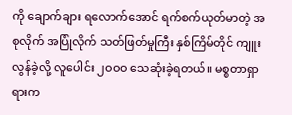ကို ချောက်ချား ရလောက်အောင် ရက်စက်ယုတ်မာတဲ့ အစုလိုက် အပြုံလိုက် သတ်ဖြတ်မှုကြီး နှစ်ကြိမ်တိုင် ကျူးလွန်ခဲ့လို့ လူပေါင်း ၂ဝဝဝ သေဆုံးခဲ့ရတယ်။ မစ္စတာရှာရားက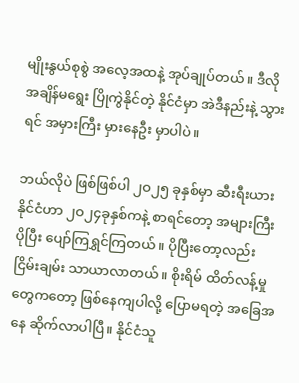မျိုးနွယ်စုစွဲ အလေ့အထနဲ့ အုပ်ချုပ်တယ်။ ဒီလို အချိန်မရွေး ပြိုကွဲနိုင်တဲ့ နိုင်ငံမှာ အဲဒီနည်းနဲ့ သွားရင် အမှားကြီး မှားနေဦး မှာပါပဲ။

ဘယ်လိုပဲ ဖြစ်ဖြစ်ပါ ၂ဝ၂၅ ခုနှစ်မှာ ဆီးရီးယားနိုင်ငံဟာ ၂ဝ၂၄ခုနှစ်ကနဲ့ စာရင်တော့ အများကြီး ပိုပြီး ပျော်ကြရွှင်ကြတယ်။ ပိုပြီးတော့လည်း ငြိမ်းချမ်း သာယာလာတယ်။ စိုးရိမ် ထိတ်လန့်မှုတွေကတော့ ဖြစ်နေကျပါလို့ ပြောမရတဲ့ အခြေအနေ ဆိုက်လာပါပြီ။ နိုင်ငံသူ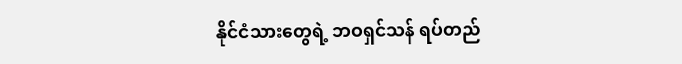နိုင်ငံသားတွေရဲ့ ဘဝရှင်သန် ရပ်တည်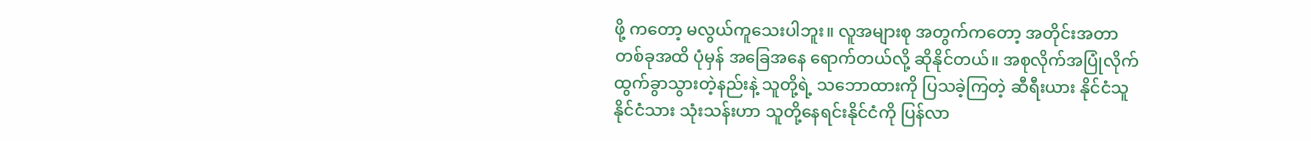ဖို့ ကတော့ မလွယ်ကူသေးပါဘူး။ လူအများစု အတွက်ကတော့ အတိုင်းအတာတစ်ခုအထိ ပုံမှန် အခြေအနေ ရောက်တယ်လို့ ဆိုနိုင်တယ်။ အစုလိုက်အပြုံလိုက် ထွက်ခွာသွားတဲ့နည်းနဲ့ သူတို့ရဲ့ သဘောထားကို ပြသခဲ့ကြတဲ့ ဆီရီးယား နိုင်ငံသူ နိုင်ငံသား သုံးသန်းဟာ သူတို့နေရင်းနိုင်ငံကို ပြန်လာ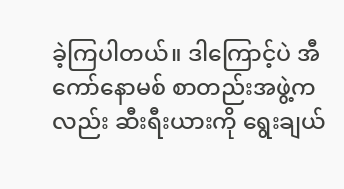ခဲ့ကြပါတယ်။ ဒါကြောင့်ပဲ အီကော်နောမစ် စာတည်းအဖွဲ့ကလည်း ဆီးရီးယားကို ရွေးချယ်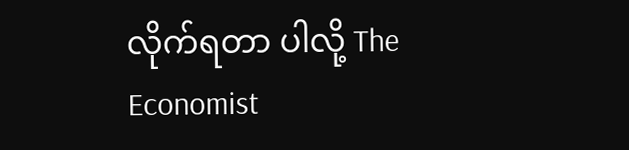လိုက်ရတာ ပါလို့ The Economist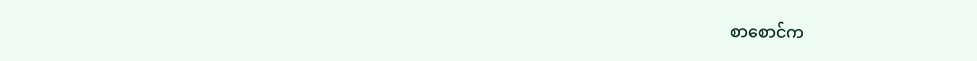စာစောင်က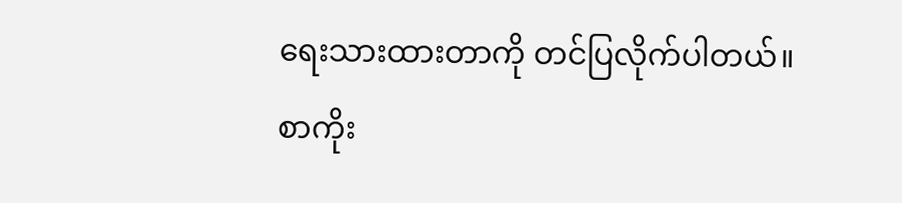ရေးသားထားတာကို တင်ပြလိုက်ပါတယ်။
စာကိုး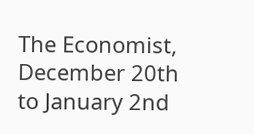The Economist, December 20th to January 2nd